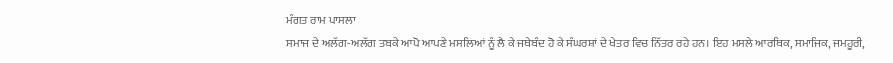ਮੰਗਤ ਰਾਮ ਪਾਸਲਾ
ਸਮਾਜ ਦੇ ਅਲੱਗ-ਅਲੱਗ ਤਬਕੇ ਆਪੋ ਆਪਣੇ ਮਸਲਿਆਂ ਨੂੰ ਲੈ ਕੇ ਜਥੇਬੰਦ ਹੋ ਕੇ ਸੰਘਰਸ਼ਾਂ ਦੇ ਖੇਤਰ ਵਿਚ ਨਿੱਤਰ ਰਹੇ ਹਨ। ਇਹ ਮਸਲੇ ਆਰਥਿਕ, ਸਮਾਜਿਕ, ਜਮਹੂਰੀ,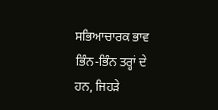ਸਭਿਆਚਾਰਕ ਭਾਵ ਭਿੰਨ-ਭਿੰਨ ਤਰ੍ਹਾਂ ਦੇ ਹਨ, ਜਿਹੜੇ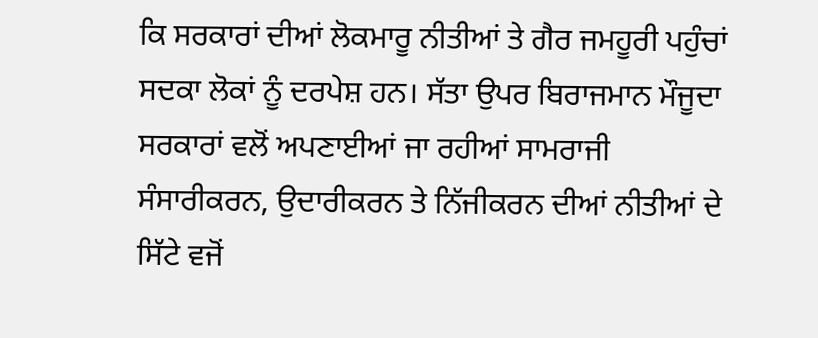ਕਿ ਸਰਕਾਰਾਂ ਦੀਆਂ ਲੋਕਮਾਰੂ ਨੀਤੀਆਂ ਤੇ ਗੈਰ ਜਮਹੂਰੀ ਪਹੁੰਚਾਂ ਸਦਕਾ ਲੋਕਾਂ ਨੂੰ ਦਰਪੇਸ਼ ਹਨ। ਸੱਤਾ ਉਪਰ ਬਿਰਾਜਮਾਨ ਮੌਜੂਦਾ ਸਰਕਾਰਾਂ ਵਲੋਂ ਅਪਣਾਈਆਂ ਜਾ ਰਹੀਆਂ ਸਾਮਰਾਜੀ ਸੰਸਾਰੀਕਰਨ, ਉਦਾਰੀਕਰਨ ਤੇ ਨਿੱਜੀਕਰਨ ਦੀਆਂ ਨੀਤੀਆਂ ਦੇ ਸਿੱਟੇ ਵਜੋਂ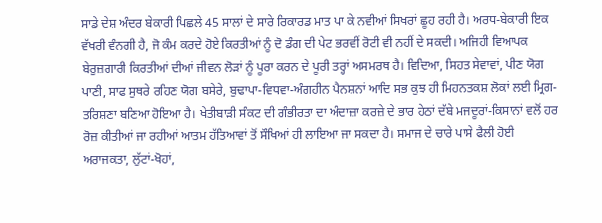ਸਾਡੇ ਦੇਸ਼ ਅੰਦਰ ਬੇਕਾਰੀ ਪਿਛਲੇ 45 ਸਾਲਾਂ ਦੇ ਸਾਰੇ ਰਿਕਾਰਡ ਮਾਤ ਪਾ ਕੇ ਨਵੀਆਂ ਸਿਖਰਾਂ ਛੂਹ ਰਹੀ ਹੈ। ਅਰਧ-ਬੇਕਾਰੀ ਇਕ ਵੱਖਰੀ ਵੰਨਗੀ ਹੈ, ਜੋ ਕੰਮ ਕਰਦੇ ਹੋਏ ਕਿਰਤੀਆਂ ਨੂੰ ਦੋ ਡੰਗ ਦੀ ਪੇਟ ਭਰਵੀਂ ਰੋਟੀ ਵੀ ਨਹੀਂ ਦੇ ਸਕਦੀ। ਅਜਿਹੀ ਵਿਆਪਕ ਬੇਰੁਜ਼ਗਾਰੀ ਕਿਰਤੀਆਂ ਦੀਆਂ ਜੀਵਨ ਲੋੜਾਂ ਨੂੰ ਪੂਰਾ ਕਰਨ ਦੇ ਪੂਰੀ ਤਰ੍ਹਾਂ ਅਸਮਰਥ ਹੈ। ਵਿਦਿਆ, ਸਿਹਤ ਸੇਵਾਵਾਂ, ਪੀਣ ਯੋਗ ਪਾਣੀ, ਸਾਫ ਸੁਥਰੇ ਰਹਿਣ ਯੋਗ ਬਸੇਰੇ, ਬੁਢਾਪਾ-ਵਿਧਵਾ-ਅੰਗਹੀਨ ਪੈਨਸ਼ਨਾਂ ਆਦਿ ਸਭ ਕੁਝ ਹੀ ਮਿਹਨਤਕਸ਼ ਲੋਕਾਂ ਲਈ ਮ੍ਰਿਗ-ਤਰਿਸ਼ਣਾ ਬਣਿਆ ਹੋਇਆ ਹੈ। ਖੇਤੀਬਾੜੀ ਸੰਕਟ ਦੀ ਗੰਭੀਰਤਾ ਦਾ ਅੰਦਾਜ਼ਾ ਕਰਜ਼ੇ ਦੇ ਭਾਰ ਹੇਠਾਂ ਦੱਬੇ ਮਜਦੂਰਾਂ-ਕਿਸਾਨਾਂ ਵਲੋਂ ਹਰ ਰੋਜ਼ ਕੀਤੀਆਂ ਜਾ ਰਹੀਆਂ ਆਤਮ ਹੱਤਿਆਵਾਂ ਤੋਂ ਸੌਖਿਆਂ ਹੀ ਲਾਇਆ ਜਾ ਸਕਦਾ ਹੈ। ਸਮਾਜ ਦੇ ਚਾਰੇ ਪਾਸੇ ਫੈਲੀ ਹੋਈ ਅਰਾਜਕਤਾ, ਲੁੱਟਾਂ-ਖੋਹਾਂ,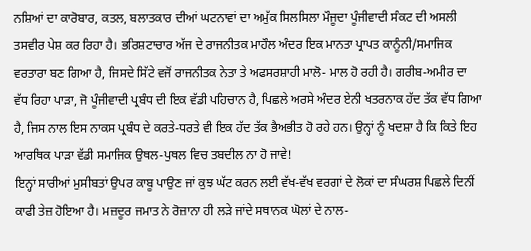ਨਸ਼ਿਆਂ ਦਾ ਕਾਰੋਬਾਰ, ਕਤਲ, ਬਲਾਤਕਾਰ ਦੀਆਂ ਘਟਨਾਵਾਂ ਦਾ ਅਮੁੱਕ ਸਿਲਸਿਲਾ ਮੌਜੂਦਾ ਪੂੰਜੀਵਾਦੀ ਸੰਕਟ ਦੀ ਅਸਲੀ ਤਸਵੀਰ ਪੇਸ਼ ਕਰ ਰਿਹਾ ਹੈ। ਭਰਿਸ਼ਟਾਚਾਰ ਅੱਜ ਦੇ ਰਾਜਨੀਤਕ ਮਾਹੌਲ ਅੰਦਰ ਇਕ ਮਾਨਤਾ ਪ੍ਰਾਪਤ ਕਾਨੂੰਨੀ/ਸਮਾਜਿਕ ਵਰਤਾਰਾ ਬਣ ਗਿਆ ਹੈ, ਜਿਸਦੇ ਸਿੱਟੇ ਵਜੋਂ ਰਾਜਨੀਤਕ ਨੇਤਾ ਤੇ ਅਫਸਰਸ਼ਾਹੀ ਮਾਲੋ- ਮਾਲ ਹੋ ਰਹੀ ਹੈ। ਗਰੀਬ-ਅਮੀਰ ਦਾ ਵੱਧ ਰਿਹਾ ਪਾੜਾ, ਜੋ ਪੂੰਜੀਵਾਦੀ ਪ੍ਰਬੰਧ ਦੀ ਇਕ ਵੱਡੀ ਪਹਿਚਾਨ ਹੈ, ਪਿਛਲੇ ਅਰਸੇ ਅੰਦਰ ਏਨੀ ਖਤਰਨਾਕ ਹੱਦ ਤੱਕ ਵੱਧ ਗਿਆ ਹੈ, ਜਿਸ ਨਾਲ ਇਸ ਨਾਕਸ ਪ੍ਰਬੰਧ ਦੇ ਕਰਤੇ-ਧਰਤੇ ਵੀ ਇਕ ਹੱਦ ਤੱਕ ਭੈਅਭੀਤ ਹੋ ਰਹੇ ਹਨ। ਉਨ੍ਹਾਂ ਨੂੰ ਖਦਸ਼ਾ ਹੈ ਕਿ ਕਿਤੇ ਇਹ ਆਰਥਿਕ ਪਾੜਾ ਵੱਡੀ ਸਮਾਜਿਕ ਉਥਲ-ਪੁਥਲ ਵਿਚ ਤਬਦੀਲ ਨਾ ਹੋ ਜਾਵੇ!
ਇਨ੍ਹਾਂ ਸਾਰੀਆਂ ਮੁਸੀਬਤਾਂ ਉਪਰ ਕਾਬੂ ਪਾਉਣ ਜਾਂ ਕੁਝ ਘੱਟ ਕਰਨ ਲਈ ਵੱਖ-ਵੱਖ ਵਰਗਾਂ ਦੇ ਲੋਕਾਂ ਦਾ ਸੰਘਰਸ਼ ਪਿਛਲੇ ਦਿਨੀਂ ਕਾਫੀ ਤੇਜ਼ ਹੋਇਆ ਹੈ। ਮਜ਼ਦੂਰ ਜਮਾਤ ਨੇ ਰੋਜ਼ਾਨਾ ਹੀ ਲੜੇ ਜਾਂਦੇ ਸਥਾਨਕ ਘੋਲਾਂ ਦੇ ਨਾਲ-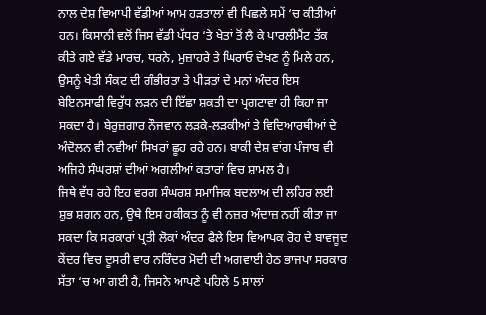ਨਾਲ ਦੇਸ਼ ਵਿਆਪੀ ਵੱਡੀਆਂ ਆਮ ਹੜਤਾਲਾਂ ਵੀ ਪਿਛਲੇ ਸਮੇਂ ‘ਚ ਕੀਤੀਆਂ ਹਨ। ਕਿਸਾਨੀ ਵਲੋਂ ਜਿਸ ਵੱਡੀ ਪੱਧਰ ‘ਤੇ ਖੇਤਾਂ ਤੋਂ ਲੈ ਕੇ ਪਾਰਲੀਮੈਂਟ ਤੱਕ ਕੀਤੇ ਗਏ ਵੱਡੇ ਮਾਰਚ, ਧਰਨੇ, ਮੁਜ਼ਾਹਰੇ ਤੇ ਘਿਰਾਓ ਦੇਖਣ ਨੂੰ ਮਿਲੇ ਹਨ, ਉਸਨੂੰ ਖੇਤੀ ਸੰਕਟ ਦੀ ਗੰਭੀਰਤਾ ਤੇ ਪੀੜਤਾਂ ਦੇ ਮਨਾਂ ਅੰਦਰ ਇਸ ਬੇਇਨਸਾਫੀ ਵਿਰੁੱਧ ਲੜਨ ਦੀ ਇੱਛਾ ਸ਼ਕਤੀ ਦਾ ਪ੍ਰਗਟਾਵਾ ਹੀ ਕਿਹਾ ਜਾ ਸਕਦਾ ਹੈ। ਬੇਰੁਜ਼ਗਾਰ ਨੌਜਵਾਨ ਲੜਕੇ-ਲੜਕੀਆਂ ਤੇ ਵਿਦਿਆਰਥੀਆਂ ਦੇ ਅੰਦੋਲਨ ਵੀ ਨਵੀਆਂ ਸਿਖਰਾਂ ਛੂਹ ਰਹੇ ਹਨ। ਬਾਕੀ ਦੇਸ਼ ਵਾਂਗ ਪੰਜਾਬ ਵੀ ਅਜਿਹੇ ਸੰਘਰਸ਼ਾਂ ਦੀਆਂ ਅਗਲੀਆਂ ਕਤਾਰਾਂ ਵਿਚ ਸ਼ਾਮਲ ਹੈ।
ਜਿਥੇ ਵੱਧ ਰਹੇ ਇਹ ਵਰਗ ਸੰਘਰਸ਼ ਸਮਾਜਿਕ ਬਦਲਾਅ ਦੀ ਲਹਿਰ ਲਈ ਸ਼ੁਭ ਸ਼ਗਨ ਹਨ, ਉਥੇ ਇਸ ਹਕੀਕਤ ਨੂੰ ਵੀ ਨਜ਼ਰ ਅੰਦਾਜ਼ ਨਹੀਂ ਕੀਤਾ ਜਾ ਸਕਦਾ ਕਿ ਸਰਕਾਰਾਂ ਪ੍ਰਤੀ ਲੋਕਾਂ ਅੰਦਰ ਫੈਲੇ ਇਸ ਵਿਆਪਕ ਰੋਹ ਦੇ ਬਾਵਜੂਦ ਕੇਂਦਰ ਵਿਚ ਦੂਸਰੀ ਵਾਰ ਨਰਿੰਦਰ ਮੋਦੀ ਦੀ ਅਗਵਾਈ ਹੇਠ ਭਾਜਪਾ ਸਰਕਾਰ ਸੱਤਾ ‘ਚ ਆ ਗਈ ਹੈ, ਜਿਸਨੇ ਆਪਣੇ ਪਹਿਲੇ 5 ਸਾਲਾਂ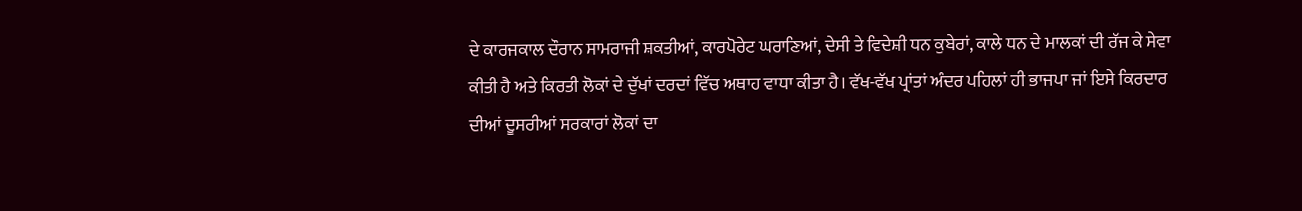ਦੇ ਕਾਰਜਕਾਲ ਦੌਰਾਨ ਸਾਮਰਾਜੀ ਸ਼ਕਤੀਆਂ, ਕਾਰਪੋਰੇਟ ਘਰਾਣਿਆਂ, ਦੇਸੀ ਤੇ ਵਿਦੇਸ਼ੀ ਧਨ ਕੁਬੇਰਾਂ, ਕਾਲੇ ਧਨ ਦੇ ਮਾਲਕਾਂ ਦੀ ਰੱਜ ਕੇ ਸੇਵਾ ਕੀਤੀ ਹੈ ਅਤੇ ਕਿਰਤੀ ਲੋਕਾਂ ਦੇ ਦੁੱਖਾਂ ਦਰਦਾਂ ਵਿੱਚ ਅਥਾਹ ਵਾਧਾ ਕੀਤਾ ਹੈ। ਵੱਖ-ਵੱਖ ਪ੍ਰਾਂਤਾਂ ਅੰਦਰ ਪਹਿਲਾਂ ਹੀ ਭਾਜਪਾ ਜਾਂ ਇਸੇ ਕਿਰਦਾਰ ਦੀਆਂ ਦੂਸਰੀਆਂ ਸਰਕਾਰਾਂ ਲੋਕਾਂ ਦਾ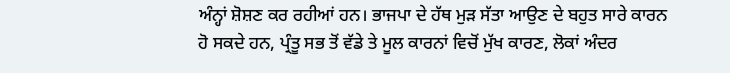ਅੰਨ੍ਹਾਂ ਸ਼ੋਸ਼ਣ ਕਰ ਰਹੀਆਂ ਹਨ। ਭਾਜਪਾ ਦੇ ਹੱਥ ਮੁੜ ਸੱਤਾ ਆਉਣ ਦੇ ਬਹੁਤ ਸਾਰੇ ਕਾਰਨ ਹੋ ਸਕਦੇ ਹਨ, ਪ੍ਰੰਤੂ ਸਭ ਤੋਂ ਵੱਡੇ ਤੇ ਮੂਲ ਕਾਰਨਾਂ ਵਿਚੋਂ ਮੁੱਖ ਕਾਰਣ, ਲੋਕਾਂ ਅੰਦਰ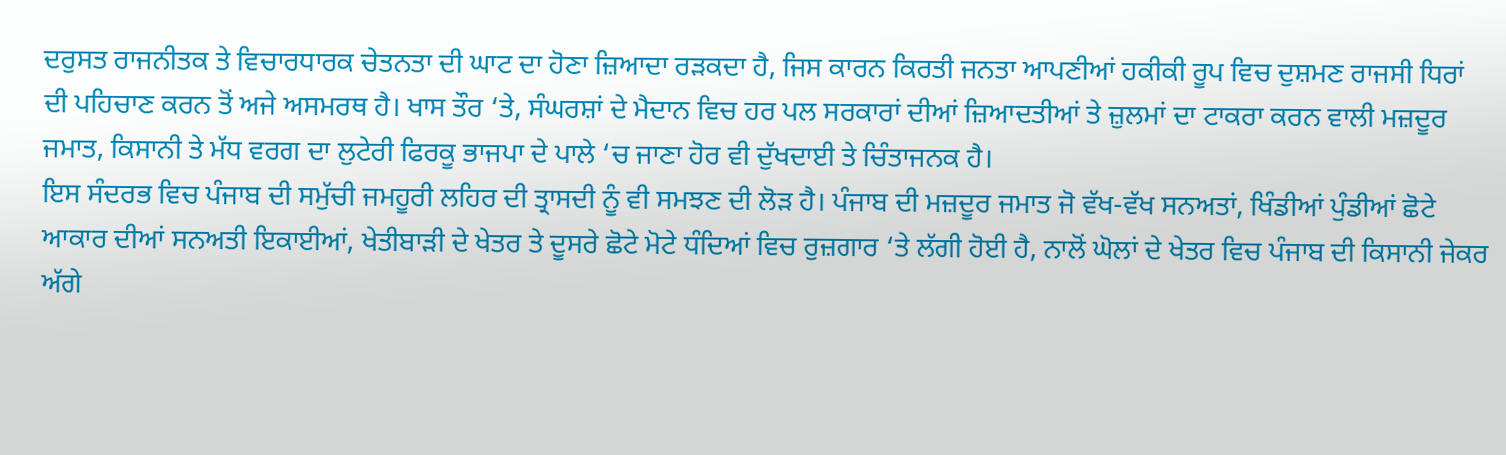ਦਰੁਸਤ ਰਾਜਨੀਤਕ ਤੇ ਵਿਚਾਰਧਾਰਕ ਚੇਤਨਤਾ ਦੀ ਘਾਟ ਦਾ ਹੋਣਾ ਜ਼ਿਆਦਾ ਰੜਕਦਾ ਹੈ, ਜਿਸ ਕਾਰਨ ਕਿਰਤੀ ਜਨਤਾ ਆਪਣੀਆਂ ਹਕੀਕੀ ਰੂਪ ਵਿਚ ਦੁਸ਼ਮਣ ਰਾਜਸੀ ਧਿਰਾਂ ਦੀ ਪਹਿਚਾਣ ਕਰਨ ਤੋਂ ਅਜੇ ਅਸਮਰਥ ਹੈ। ਖਾਸ ਤੌਰ ‘ਤੇ, ਸੰਘਰਸ਼ਾਂ ਦੇ ਮੈਦਾਨ ਵਿਚ ਹਰ ਪਲ ਸਰਕਾਰਾਂ ਦੀਆਂ ਜ਼ਿਆਦਤੀਆਂ ਤੇ ਜ਼ੁਲਮਾਂ ਦਾ ਟਾਕਰਾ ਕਰਨ ਵਾਲੀ ਮਜ਼ਦੂਰ ਜਮਾਤ, ਕਿਸਾਨੀ ਤੇ ਮੱਧ ਵਰਗ ਦਾ ਲੁਟੇਰੀ ਫਿਰਕੂ ਭਾਜਪਾ ਦੇ ਪਾਲੇ ‘ਚ ਜਾਣਾ ਹੋਰ ਵੀ ਦੁੱਖਦਾਈ ਤੇ ਚਿੰਤਾਜਨਕ ਹੈ।
ਇਸ ਸੰਦਰਭ ਵਿਚ ਪੰਜਾਬ ਦੀ ਸਮੁੱਚੀ ਜਮਹੂਰੀ ਲਹਿਰ ਦੀ ਤ੍ਰਾਸਦੀ ਨੂੰ ਵੀ ਸਮਝਣ ਦੀ ਲੋੜ ਹੈ। ਪੰਜਾਬ ਦੀ ਮਜ਼ਦੂਰ ਜਮਾਤ ਜੋ ਵੱਖ-ਵੱਖ ਸਨਅਤਾਂ, ਖਿੰਡੀਆਂ ਪੁੰਡੀਆਂ ਛੋਟੇ ਆਕਾਰ ਦੀਆਂ ਸਨਅਤੀ ਇਕਾਈਆਂ, ਖੇਤੀਬਾੜੀ ਦੇ ਖੇਤਰ ਤੇ ਦੂਸਰੇ ਛੋਟੇ ਮੋਟੇ ਧੰਦਿਆਂ ਵਿਚ ਰੁਜ਼ਗਾਰ ‘ਤੇ ਲੱਗੀ ਹੋਈ ਹੈ, ਨਾਲੋਂ ਘੋਲਾਂ ਦੇ ਖੇਤਰ ਵਿਚ ਪੰਜਾਬ ਦੀ ਕਿਸਾਨੀ ਜੇਕਰ ਅੱਗੇ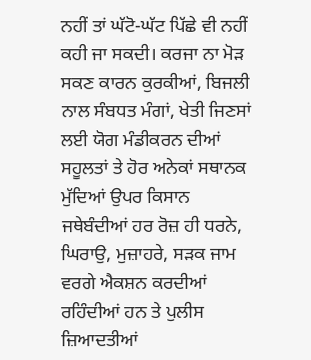ਨਹੀਂ ਤਾਂ ਘੱਟੋ-ਘੱਟ ਪਿੱਛੇ ਵੀ ਨਹੀਂ ਕਹੀ ਜਾ ਸਕਦੀ। ਕਰਜਾ ਨਾ ਮੋੜ ਸਕਣ ਕਾਰਨ ਕੁਰਕੀਆਂ, ਬਿਜਲੀ ਨਾਲ ਸੰਬਧਤ ਮੰਗਾਂ, ਖੇਤੀ ਜਿਣਸਾਂ ਲਈ ਯੋਗ ਮੰਡੀਕਰਨ ਦੀਆਂ ਸਹੂਲਤਾਂ ਤੇ ਹੋਰ ਅਨੇਕਾਂ ਸਥਾਨਕ ਮੁੱਦਿਆਂ ਉਪਰ ਕਿਸਾਨ ਜਥੇਬੰਦੀਆਂ ਹਰ ਰੋਜ਼ ਹੀ ਧਰਨੇ, ਘਿਰਾਉ, ਮੁਜ਼ਾਹਰੇ, ਸੜਕ ਜਾਮ ਵਰਗੇ ਐਕਸ਼ਨ ਕਰਦੀਆਂ ਰਹਿੰਦੀਆਂ ਹਨ ਤੇ ਪੁਲੀਸ ਜ਼ਿਆਦਤੀਆਂ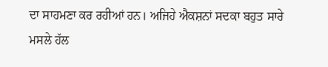ਦਾ ਸਾਹਮਣਾ ਕਰ ਰਹੀਆਂ ਹਨ। ਅਜਿਹੇ ਐਕਸ਼ਨਾਂ ਸਦਕਾ ਬਹੁਤ ਸਾਰੇ ਮਸਲੇ ਹੱਲ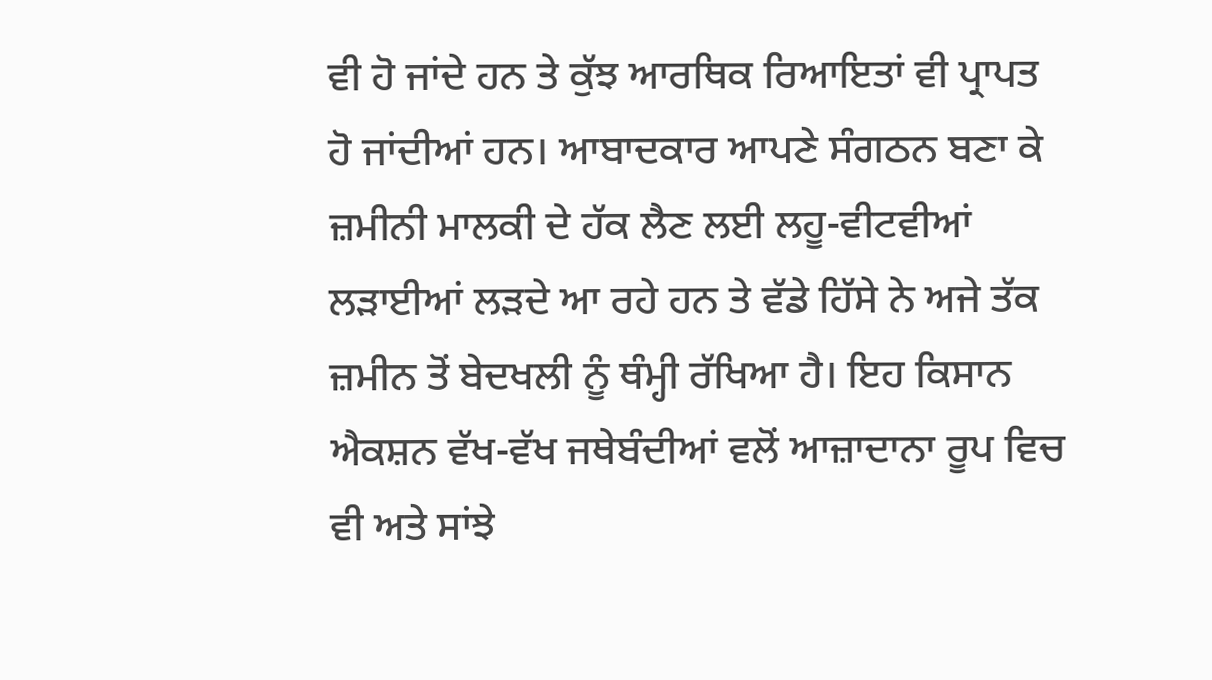ਵੀ ਹੋ ਜਾਂਦੇ ਹਨ ਤੇ ਕੁੱਝ ਆਰਥਿਕ ਰਿਆਇਤਾਂ ਵੀ ਪ੍ਰਾਪਤ ਹੋ ਜਾਂਦੀਆਂ ਹਨ। ਆਬਾਦਕਾਰ ਆਪਣੇ ਸੰਗਠਨ ਬਣਾ ਕੇ ਜ਼ਮੀਨੀ ਮਾਲਕੀ ਦੇ ਹੱਕ ਲੈਣ ਲਈ ਲਹੂ-ਵੀਟਵੀਆਂ ਲੜਾਈਆਂ ਲੜਦੇ ਆ ਰਹੇ ਹਨ ਤੇ ਵੱਡੇ ਹਿੱਸੇ ਨੇ ਅਜੇ ਤੱਕ ਜ਼ਮੀਨ ਤੋਂ ਬੇਦਖਲੀ ਨੂੰ ਥੰਮ੍ਹੀ ਰੱਖਿਆ ਹੈ। ਇਹ ਕਿਸਾਨ ਐਕਸ਼ਨ ਵੱਖ-ਵੱਖ ਜਥੇਬੰਦੀਆਂ ਵਲੋਂ ਆਜ਼ਾਦਾਨਾ ਰੂਪ ਵਿਚ ਵੀ ਅਤੇ ਸਾਂਝੇ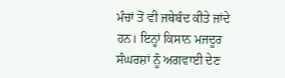ਮੰਚਾਂ ਤੋਂ ਵੀ ਜਥੇਬੰਦ ਕੀਤੇ ਜਾਂਦੇ ਹਨ। ਇਨ੍ਹਾਂ ਕਿਸਾਨ ਮਜਦੂਰ ਸੰਘਰਸ਼ਾਂ ਨੂੰ ਅਗਵਾਈ ਦੇਣ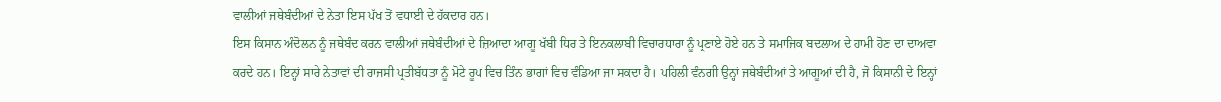ਵਾਲੀਆਂ ਜਥੇਬੰਦੀਆਂ ਦੇ ਨੇਤਾ ਇਸ ਪੱਖ ਤੋਂ ਵਧਾਈ ਦੇ ਹੱਕਦਾਰ ਹਨ।
ਇਸ ਕਿਸਾਨ ਅੰਦੋਲਨ ਨੂੰ ਜਥੇਬੰਦ ਕਰਨ ਵਾਲੀਆਂ ਜਥੇਬੰਦੀਆਂ ਦੇ ਜ਼ਿਆਦਾ ਆਗੂ ਖੱਬੀ ਧਿਰ ਤੇ ਇਨਕਲਾਬੀ ਵਿਚਾਰਧਾਰਾ ਨੂੰ ਪ੍ਰਣਾਏ ਹੋਏ ਹਨ ਤੇ ਸਮਾਜਿਕ ਬਦਲਾਅ ਦੇ ਹਾਮੀ ਹੋਣ ਦਾ ਦਾਅਵਾ ਕਰਦੇ ਹਨ। ਇਨ੍ਹਾਂ ਸਾਰੇ ਨੇਤਾਵਾਂ ਦੀ ਰਾਜਸੀ ਪ੍ਰਤੀਬੱਧਤਾ ਨੂੰ ਮੋਟੇ ਰੂਪ ਵਿਚ ਤਿੰਨ ਭਾਗਾਂ ਵਿਚ ਵੰਡਿਆ ਜਾ ਸਕਦਾ ਹੈ। ਪਹਿਲੀ ਵੰਨਗੀ ਉਨ੍ਹਾਂ ਜਥੇਬੰਦੀਆਂ ਤੇ ਆਗੂਆਂ ਦੀ ਹੈ, ਜੋ ਕਿਸਾਨੀ ਦੇ ਇਨ੍ਹਾਂ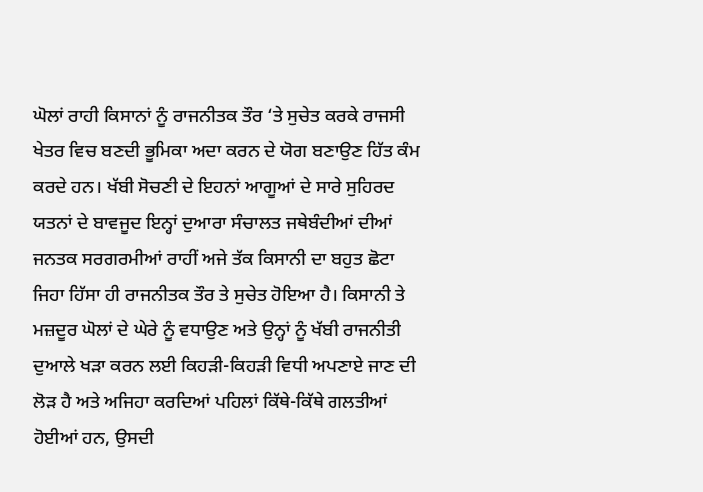ਘੋਲਾਂ ਰਾਹੀ ਕਿਸਾਨਾਂ ਨੂੰ ਰਾਜਨੀਤਕ ਤੌਰ ‘ਤੇ ਸੁਚੇਤ ਕਰਕੇ ਰਾਜਸੀ ਖੇਤਰ ਵਿਚ ਬਣਦੀ ਭੂਮਿਕਾ ਅਦਾ ਕਰਨ ਦੇ ਯੋਗ ਬਣਾਉਣ ਹਿੱਤ ਕੰਮ ਕਰਦੇ ਹਨ। ਖੱਬੀ ਸੋਚਣੀ ਦੇ ਇਹਨਾਂ ਆਗੂਆਂ ਦੇ ਸਾਰੇ ਸੁਹਿਰਦ ਯਤਨਾਂ ਦੇ ਬਾਵਜੂਦ ਇਨ੍ਹਾਂ ਦੁਆਰਾ ਸੰਚਾਲਤ ਜਥੇਬੰਦੀਆਂ ਦੀਆਂ ਜਨਤਕ ਸਰਗਰਮੀਆਂ ਰਾਹੀਂ ਅਜੇ ਤੱਕ ਕਿਸਾਨੀ ਦਾ ਬਹੁਤ ਛੋਟਾ ਜਿਹਾ ਹਿੱਸਾ ਹੀ ਰਾਜਨੀਤਕ ਤੌਰ ਤੇ ਸੁਚੇਤ ਹੋਇਆ ਹੈ। ਕਿਸਾਨੀ ਤੇ ਮਜ਼ਦੂਰ ਘੋਲਾਂ ਦੇ ਘੇਰੇ ਨੂੰ ਵਧਾਉਣ ਅਤੇ ਉਨ੍ਹਾਂ ਨੂੰ ਖੱਬੀ ਰਾਜਨੀਤੀ ਦੁਆਲੇ ਖੜਾ ਕਰਨ ਲਈ ਕਿਹੜੀ-ਕਿਹੜੀ ਵਿਧੀ ਅਪਣਾਏ ਜਾਣ ਦੀ ਲੋੜ ਹੈ ਅਤੇ ਅਜਿਹਾ ਕਰਦਿਆਂ ਪਹਿਲਾਂ ਕਿੱਥੇ-ਕਿੱਥੇ ਗਲਤੀਆਂ ਹੋਈਆਂ ਹਨ, ਉਸਦੀ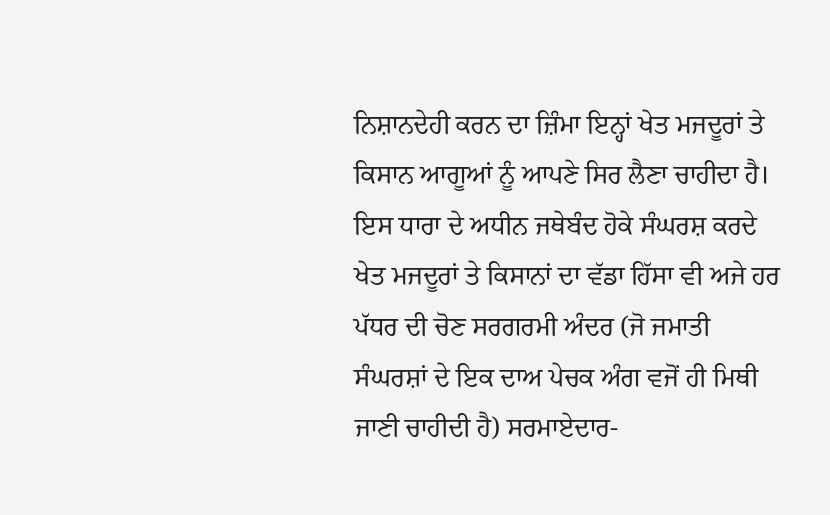ਨਿਸ਼ਾਨਦੇਹੀ ਕਰਨ ਦਾ ਜ਼ਿੰਮਾ ਇਨ੍ਹਾਂ ਖੇਤ ਮਜਦੂਰਾਂ ਤੇ ਕਿਸਾਨ ਆਗੂਆਂ ਨੂੰ ਆਪਣੇ ਸਿਰ ਲੈਣਾ ਚਾਹੀਦਾ ਹੈ। ਇਸ ਧਾਰਾ ਦੇ ਅਧੀਨ ਜਥੇਬੰਦ ਹੋਕੇ ਸੰਘਰਸ਼ ਕਰਦੇ ਖੇਤ ਮਜਦੂਰਾਂ ਤੇ ਕਿਸਾਨਾਂ ਦਾ ਵੱਡਾ ਹਿੱਸਾ ਵੀ ਅਜੇ ਹਰ ਪੱਧਰ ਦੀ ਚੋਣ ਸਰਗਰਮੀ ਅੰਦਰ (ਜੋ ਜਮਾਤੀ ਸੰਘਰਸ਼ਾਂ ਦੇ ਇਕ ਦਾਅ ਪੇਚਕ ਅੰਗ ਵਜੋਂ ਹੀ ਮਿਥੀ ਜਾਣੀ ਚਾਹੀਦੀ ਹੈ) ਸਰਮਾਏਦਾਰ-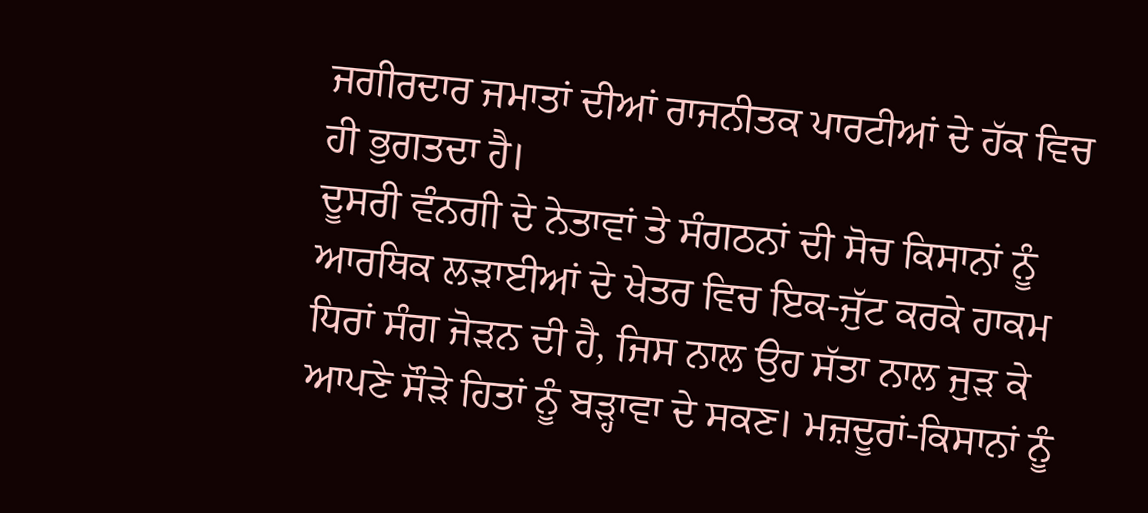ਜਗੀਰਦਾਰ ਜਮਾਤਾਂ ਦੀਆਂ ਰਾਜਨੀਤਕ ਪਾਰਟੀਆਂ ਦੇ ਹੱਕ ਵਿਚ ਹੀ ਭੁਗਤਦਾ ਹੈ।
ਦੂਸਰੀ ਵੰਨਗੀ ਦੇ ਨੇਤਾਵਾਂ ਤੇ ਸੰਗਠਨਾਂ ਦੀ ਸੋਚ ਕਿਸਾਨਾਂ ਨੂੰ ਆਰਥਿਕ ਲੜਾਈਆਂ ਦੇ ਖੇਤਰ ਵਿਚ ਇਕ-ਜੁੱਟ ਕਰਕੇ ਹਾਕਮ ਧਿਰਾਂ ਸੰਗ ਜੋੜਨ ਦੀ ਹੈ, ਜਿਸ ਨਾਲ ਉਹ ਸੱਤਾ ਨਾਲ ਜੁੜ ਕੇ ਆਪਣੇ ਸੌੜੇ ਹਿਤਾਂ ਨੂੰ ਬੜ੍ਹਾਵਾ ਦੇ ਸਕਣ। ਮਜ਼ਦੂਰਾਂ-ਕਿਸਾਨਾਂ ਨੂੰ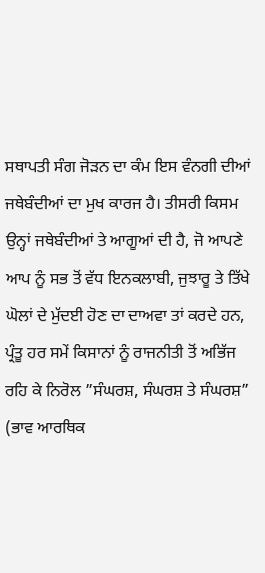ਸਥਾਪਤੀ ਸੰਗ ਜੋੜਨ ਦਾ ਕੰਮ ਇਸ ਵੰਨਗੀ ਦੀਆਂ ਜਥੇਬੰਦੀਆਂ ਦਾ ਮੁਖ ਕਾਰਜ ਹੈ। ਤੀਸਰੀ ਕਿਸਮ ਉਨ੍ਹਾਂ ਜਥੇਬੰਦੀਆਂ ਤੇ ਆਗੂਆਂ ਦੀ ਹੈ, ਜੋ ਆਪਣੇ ਆਪ ਨੂੰ ਸਭ ਤੋਂ ਵੱਧ ਇਨਕਲਾਬੀ, ਜੁਝਾਰੂ ਤੇ ਤਿੱਖੇ ਘੋਲਾਂ ਦੇ ਮੁੱਦਈ ਹੋਣ ਦਾ ਦਾਅਵਾ ਤਾਂ ਕਰਦੇ ਹਨ, ਪ੍ਰੰਤੂ ਹਰ ਸਮੇਂ ਕਿਸਾਨਾਂ ਨੂੰ ਰਾਜਨੀਤੀ ਤੋਂ ਅਭਿੱਜ ਰਹਿ ਕੇ ਨਿਰੋਲ ”ਸੰਘਰਸ਼, ਸੰਘਰਸ਼ ਤੇ ਸੰਘਰਸ਼” (ਭਾਵ ਆਰਥਿਕ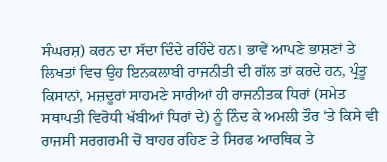ਸੰਘਰਸ਼) ਕਰਨ ਦਾ ਸੱਦਾ ਦਿੰਦੇ ਰਹਿੰਦੇ ਹਨ। ਭਾਵੇਂ ਆਪਣੇ ਭਾਸ਼ਣਾਂ ਤੇ ਲਿਖਤਾਂ ਵਿਚ ਉਹ ਇਨਕਲਾਬੀ ਰਾਜਨੀਤੀ ਦੀ ਗੱਲ ਤਾਂ ਕਰਦੇ ਹਨ, ਪ੍ਰੰਤੂ ਕਿਸਾਨਾਂ, ਮਜ਼ਦੂਰਾਂ ਸਾਹਮਣੇ ਸਾਰੀਆਂ ਹੀ ਰਾਜਨੀਤਕ ਧਿਰਾਂ (ਸਮੇਤ ਸਥਾਪਤੀ ਵਿਰੋਧੀ ਖੱਬੀਆਂ ਧਿਰਾਂ ਦੇ) ਨੂੰ ਨਿੰਦ ਕੇ ਅਮਲੀ ਤੌਰ ‘ਤੇ ਕਿਸੇ ਵੀ ਰਾਜਸੀ ਸਰਗਰਮੀ ਚੋਂ ਬਾਹਰ ਰਹਿਣ ਤੇ ਸਿਰਫ ਆਰਥਿਕ ਤੇ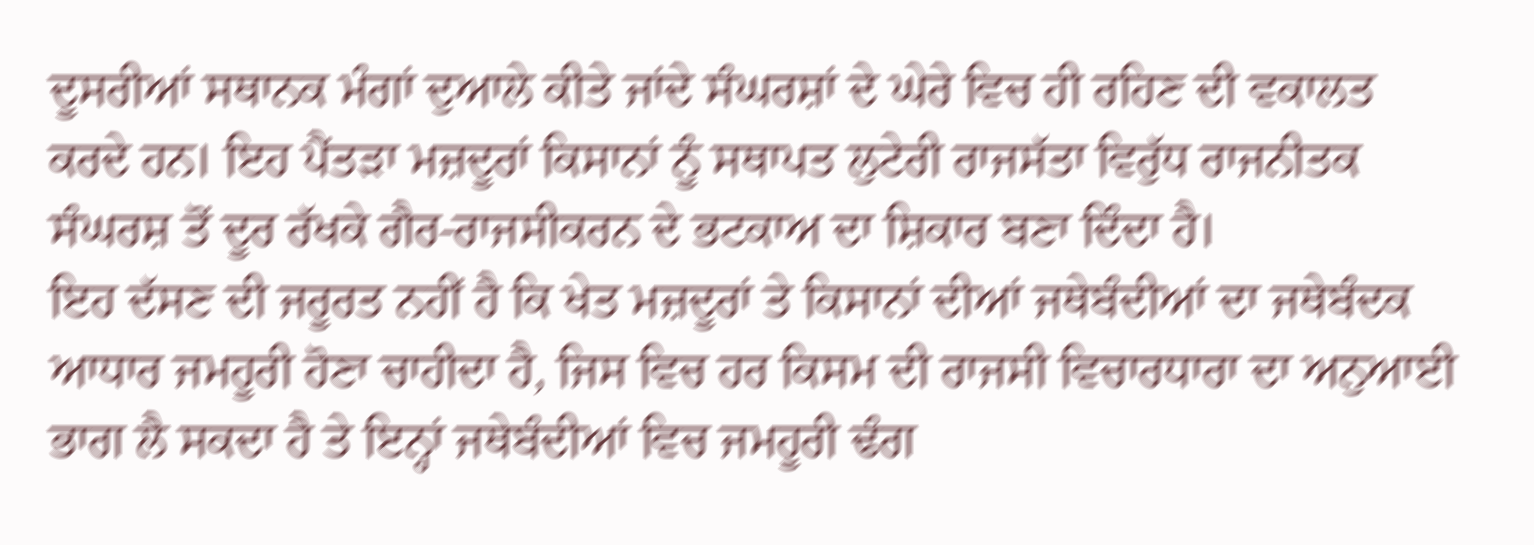ਦੂਸਰੀਆਂ ਸਥਾਨਕ ਮੰਗਾਂ ਦੁਆਲੇ ਕੀਤੇ ਜਾਂਦੇ ਸੰਘਰਸ਼ਾਂ ਦੇ ਘੇਰੇ ਵਿਚ ਹੀ ਰਹਿਣ ਦੀ ਵਕਾਲਤ ਕਰਦੇ ਹਨ। ਇਹ ਪੈਂਤੜਾ ਮਜ਼ਦੂਰਾਂ ਕਿਸਾਨਾਂ ਨੂੰ ਸਥਾਪਤ ਲੁਟੇਰੀ ਰਾਜਸੱਤਾ ਵਿਰੁੱਧ ਰਾਜਨੀਤਕ ਸੰਘਰਸ਼ ਤੋਂ ਦੂਰ ਰੱਖਕੇ ਗੈਰ-ਰਾਜਸੀਕਰਨ ਦੇ ਭਟਕਾਅ ਦਾ ਸ਼ਿਕਾਰ ਬਣਾ ਦਿੰਦਾ ਹੈ।
ਇਹ ਦੱਸਣ ਦੀ ਜਰੂਰਤ ਨਹੀਂ ਹੈ ਕਿ ਖੇਤ ਮਜ਼ਦੂਰਾਂ ਤੇ ਕਿਸਾਨਾਂ ਦੀਆਂ ਜਥੇਬੰਦੀਆਂ ਦਾ ਜਥੇਬੰਦਕ ਆਧਾਰ ਜਮਹੂਰੀ ਹੋਣਾ ਚਾਹੀਦਾ ਹੈ, ਜਿਸ ਵਿਚ ਹਰ ਕਿਸਮ ਦੀ ਰਾਜਸੀ ਵਿਚਾਰਧਾਰਾ ਦਾ ਅਨੁਆਈ ਭਾਗ ਲੈ ਸਕਦਾ ਹੈ ਤੇ ਇਨ੍ਹਾਂ ਜਥੇਬੰਦੀਆਂ ਵਿਚ ਜਮਹੂਰੀ ਢੰਗ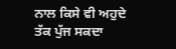ਨਾਲ ਕਿਸੇ ਵੀ ਅਹੁਦੇ ਤੱਕ ਪੁੱਜ ਸਕਦਾ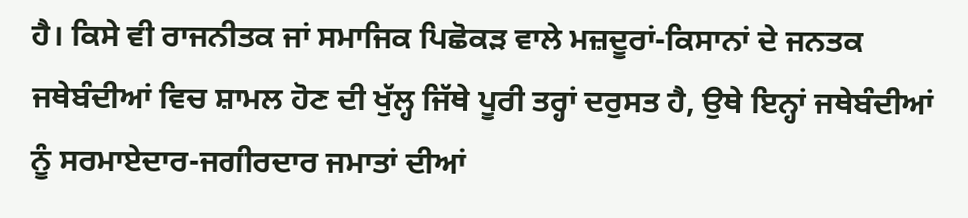ਹੈ। ਕਿਸੇ ਵੀ ਰਾਜਨੀਤਕ ਜਾਂ ਸਮਾਜਿਕ ਪਿਛੋਕੜ ਵਾਲੇ ਮਜ਼ਦੂਰਾਂ-ਕਿਸਾਨਾਂ ਦੇ ਜਨਤਕ ਜਥੇਬੰਦੀਆਂ ਵਿਚ ਸ਼ਾਮਲ ਹੋਣ ਦੀ ਖੁੱਲ੍ਹ ਜਿੱਥੇ ਪੂਰੀ ਤਰ੍ਹਾਂ ਦਰੁਸਤ ਹੈ, ਉਥੇ ਇਨ੍ਹਾਂ ਜਥੇਬੰਦੀਆਂ ਨੂੰ ਸਰਮਾਏਦਾਰ-ਜਗੀਰਦਾਰ ਜਮਾਤਾਂ ਦੀਆਂ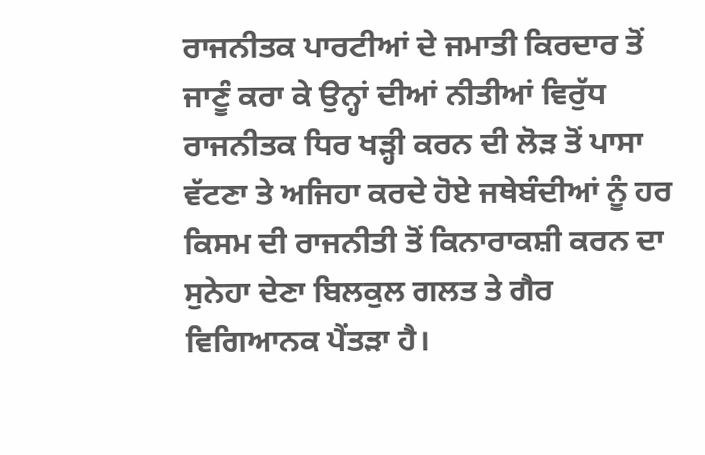ਰਾਜਨੀਤਕ ਪਾਰਟੀਆਂ ਦੇ ਜਮਾਤੀ ਕਿਰਦਾਰ ਤੋਂ ਜਾਣੂੰ ਕਰਾ ਕੇ ਉਨ੍ਹਾਂ ਦੀਆਂ ਨੀਤੀਆਂ ਵਿਰੁੱਧ ਰਾਜਨੀਤਕ ਧਿਰ ਖੜ੍ਹੀ ਕਰਨ ਦੀ ਲੋੜ ਤੋਂ ਪਾਸਾ ਵੱਟਣਾ ਤੇ ਅਜਿਹਾ ਕਰਦੇ ਹੋਏ ਜਥੇਬੰਦੀਆਂ ਨੂੰ ਹਰ ਕਿਸਮ ਦੀ ਰਾਜਨੀਤੀ ਤੋਂ ਕਿਨਾਰਾਕਸ਼ੀ ਕਰਨ ਦਾ ਸੁਨੇਹਾ ਦੇਣਾ ਬਿਲਕੁਲ ਗਲਤ ਤੇ ਗੈਰ ਵਿਗਿਆਨਕ ਪੈਂਤੜਾ ਹੈ।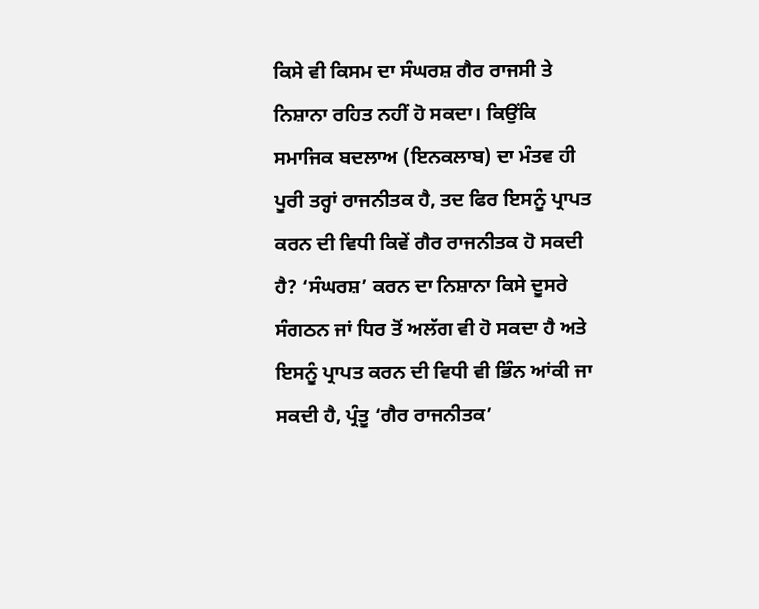ਕਿਸੇ ਵੀ ਕਿਸਮ ਦਾ ਸੰਘਰਸ਼ ਗੈਰ ਰਾਜਸੀ ਤੇ ਨਿਸ਼ਾਨਾ ਰਹਿਤ ਨਹੀਂ ਹੋ ਸਕਦਾ। ਕਿਉਂਕਿ ਸਮਾਜਿਕ ਬਦਲਾਅ (ਇਨਕਲਾਬ) ਦਾ ਮੰਤਵ ਹੀ ਪੂਰੀ ਤਰ੍ਹਾਂ ਰਾਜਨੀਤਕ ਹੈ, ਤਦ ਫਿਰ ਇਸਨੂੰ ਪ੍ਰਾਪਤ ਕਰਨ ਦੀ ਵਿਧੀ ਕਿਵੇਂ ਗੈਰ ਰਾਜਨੀਤਕ ਹੋ ਸਕਦੀ ਹੈ? ‘ਸੰਘਰਸ਼’ ਕਰਨ ਦਾ ਨਿਸ਼ਾਨਾ ਕਿਸੇ ਦੂਸਰੇ ਸੰਗਠਨ ਜਾਂ ਧਿਰ ਤੋਂ ਅਲੱਗ ਵੀ ਹੋ ਸਕਦਾ ਹੈ ਅਤੇ ਇਸਨੂੰ ਪ੍ਰਾਪਤ ਕਰਨ ਦੀ ਵਿਧੀ ਵੀ ਭਿੰਨ ਆਂਕੀ ਜਾ ਸਕਦੀ ਹੈ, ਪ੍ਰੰਤੂ ‘ਗੈਰ ਰਾਜਨੀਤਕ’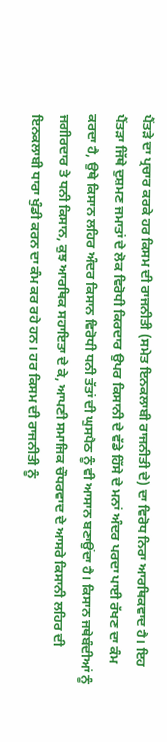ਪੈਂਤੜੇ ਦਾ ਪ੍ਰਚਾਰ ਕਰਕੇ ਹਰ ਕਿਸਮ ਦੀ ਰਾਜਨੀਤੀ (ਸਮੇਤ ਇਨਕਲਾਬੀ ਰਾਜਨੀਤੀ ਦੇ) ਦਾ ਵਿਰੋਧ ਨਿਰਾ ਆਰਥਿਕਵਾਦ ਹੈ। ਇਹ ਪੈਂਤੜਾ ਜਿੱਥੇ ਦੁਸ਼ਮਣ ਜਮਾਤਾਂ ਦੇ ਲੋਕ ਵਿਰੋਧੀ ਕਿਰਦਾਰ ਉਪਰ ਕਿਸਾਨੀ ਦੇ ਵੱਡੇ ਹਿੱਸੇ ਦੇ ਮਨਾਂ ਅੰਦਰ ਪਰਦਾ ਪਾਈ ਰੱਖਣ ਦਾ ਕੰਮ ਕਰਦਾ ਹੈ, ਉਥੇ ਕਿਸਾਨ ਲਹਿਰ ਅੰਦਰ ਕਿਸਾਨ ਵਿਰੋਧੀ ਧਨੀ ਤੱਤਾਂ ਦੀ ਘੁਸਪੈਠ ਨੂੰ ਵੀ ਆਸਾਨ ਬਣਾਉਂਦਾ ਹੈ। ਕਿਸਾਨ ਜਥੇਬੰਦੀਆਂ ਨੂੰ ਜਗੀਰਦਾਰ ਤੇ ਧਨੀ ਕਿਸਾਨ, ਕੁਝ ਆਰਥਿਕ ਸਹਾਇਤਾ ਦੇ ਕੇ, ਆਪਣੀ ਸਮਾਜਿਕ ਚੌਧਰਵਾਦ ਦੇ ਆਸਰੇ ਕਿਸਾਨੀ ਲਹਿਰ ਦੀ ਇਨਕਲਾਬੀ ਧਾਰਾ ਖੁੰਡੀ ਕਰਨ ਦਾ ਕੰਮ ਕਰ ਰਹੇ ਹਨ। ਹਰ ਕਿਸਮ ਦੀ ਰਾਜਨੀਤੀ ਨੂੰ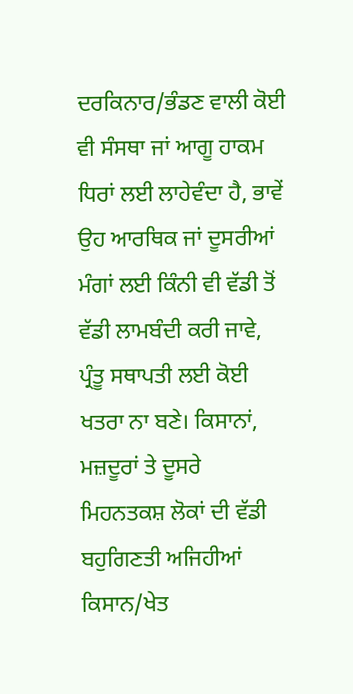ਦਰਕਿਨਾਰ/ਭੰਡਣ ਵਾਲੀ ਕੋਈ ਵੀ ਸੰਸਥਾ ਜਾਂ ਆਗੂ ਹਾਕਮ ਧਿਰਾਂ ਲਈ ਲਾਹੇਵੰਦਾ ਹੈ, ਭਾਵੇਂ ਉਹ ਆਰਥਿਕ ਜਾਂ ਦੂਸਰੀਆਂ ਮੰਗਾਂ ਲਈ ਕਿੰਨੀ ਵੀ ਵੱਡੀ ਤੋਂ ਵੱਡੀ ਲਾਮਬੰਦੀ ਕਰੀ ਜਾਵੇ, ਪ੍ਰੰਤੂ ਸਥਾਪਤੀ ਲਈ ਕੋਈ ਖਤਰਾ ਨਾ ਬਣੇ। ਕਿਸਾਨਾਂ, ਮਜ਼ਦੂਰਾਂ ਤੇ ਦੂਸਰੇ ਮਿਹਨਤਕਸ਼ ਲੋਕਾਂ ਦੀ ਵੱਡੀ ਬਹੁਗਿਣਤੀ ਅਜਿਹੀਆਂ ਕਿਸਾਨ/ਖੇਤ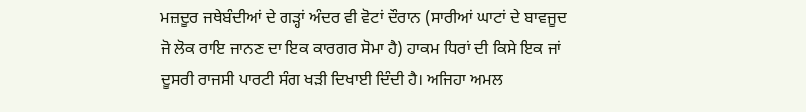ਮਜ਼ਦੂਰ ਜਥੇਬੰਦੀਆਂ ਦੇ ਗੜ੍ਹਾਂ ਅੰਦਰ ਵੀ ਵੋਟਾਂ ਦੌਰਾਨ (ਸਾਰੀਆਂ ਘਾਟਾਂ ਦੇ ਬਾਵਜੂਦ ਜੋ ਲੋਕ ਰਾਇ ਜਾਨਣ ਦਾ ਇਕ ਕਾਰਗਰ ਸੋਮਾ ਹੈ) ਹਾਕਮ ਧਿਰਾਂ ਦੀ ਕਿਸੇ ਇਕ ਜਾਂ ਦੂਸਰੀ ਰਾਜਸੀ ਪਾਰਟੀ ਸੰਗ ਖੜੀ ਦਿਖਾਈ ਦਿੰਦੀ ਹੈ। ਅਜਿਹਾ ਅਮਲ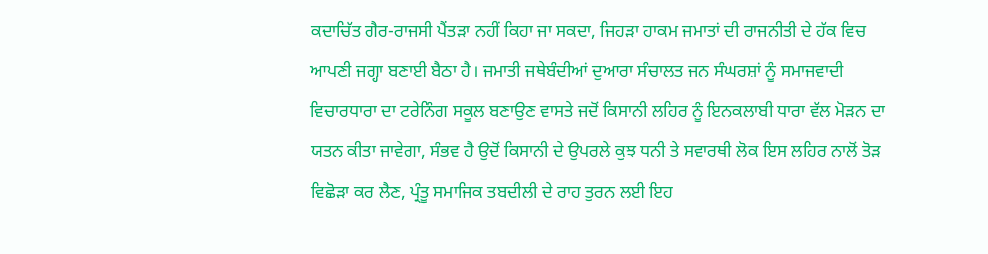ਕਦਾਚਿੱਤ ਗੈਰ-ਰਾਜਸੀ ਪੈਂਤੜਾ ਨਹੀਂ ਕਿਹਾ ਜਾ ਸਕਦਾ, ਜਿਹੜਾ ਹਾਕਮ ਜਮਾਤਾਂ ਦੀ ਰਾਜਨੀਤੀ ਦੇ ਹੱਕ ਵਿਚ ਆਪਣੀ ਜਗ੍ਹਾ ਬਣਾਈ ਬੈਠਾ ਹੈ। ਜਮਾਤੀ ਜਥੇਬੰਦੀਆਂ ਦੁਆਰਾ ਸੰਚਾਲਤ ਜਨ ਸੰਘਰਸ਼ਾਂ ਨੂੰ ਸਮਾਜਵਾਦੀ ਵਿਚਾਰਧਾਰਾ ਦਾ ਟਰੇਨਿੰਗ ਸਕੂਲ ਬਣਾਉਣ ਵਾਸਤੇ ਜਦੋਂ ਕਿਸਾਨੀ ਲਹਿਰ ਨੂੰ ਇਨਕਲਾਬੀ ਧਾਰਾ ਵੱਲ ਮੋੜਨ ਦਾ ਯਤਨ ਕੀਤਾ ਜਾਵੇਗਾ, ਸੰਭਵ ਹੈ ਉਦੋਂ ਕਿਸਾਨੀ ਦੇ ਉਪਰਲੇ ਕੁਝ ਧਨੀ ਤੇ ਸਵਾਰਥੀ ਲੋਕ ਇਸ ਲਹਿਰ ਨਾਲੋਂ ਤੋੜ ਵਿਛੋੜਾ ਕਰ ਲੈਣ, ਪ੍ਰੰਤੂ ਸਮਾਜਿਕ ਤਬਦੀਲੀ ਦੇ ਰਾਹ ਤੁਰਨ ਲਈ ਇਹ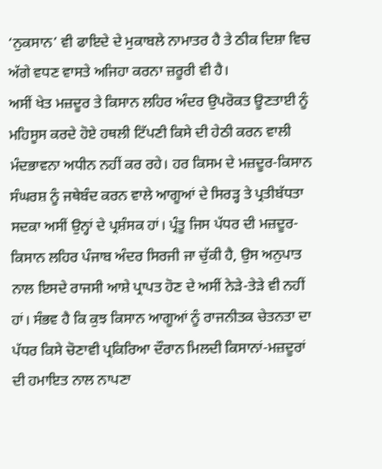‘ਨੁਕਸਾਨ’ ਵੀ ਫਾਇਦੇ ਦੇ ਮੁਕਾਬਲੇ ਨਾਮਾਤਰ ਹੈ ਤੇ ਠੀਕ ਦਿਸ਼ਾ ਵਿਚ ਅੱਗੇ ਵਧਣ ਵਾਸਤੇ ਅਜਿਹਾ ਕਰਨਾ ਜ਼ਰੂਰੀ ਵੀ ਹੈ।
ਅਸੀਂ ਖੇਤ ਮਜ਼ਦੂਰ ਤੇ ਕਿਸਾਨ ਲਹਿਰ ਅੰਦਰ ਉਪਰੋਕਤ ਊਣਤਾਈ ਨੂੰ ਮਹਿਸੂਸ ਕਰਦੇ ਹੋਏ ਹਥਲੀ ਟਿੱਪਣੀ ਕਿਸੇ ਦੀ ਹੇਠੀ ਕਰਨ ਵਾਲੀ ਮੰਦਭਾਵਨਾ ਅਧੀਨ ਨਹੀਂ ਕਰ ਰਹੇ। ਹਰ ਕਿਸਮ ਦੇ ਮਜ਼ਦੂਰ-ਕਿਸਾਨ ਸੰਘਰਸ਼ ਨੂੰ ਜਥੇਬੰਦ ਕਰਨ ਵਾਲੇ ਆਗੂਆਂ ਦੇ ਸਿਰੜ੍ਹ ਤੇ ਪ੍ਰਤੀਬੱਧਤਾ ਸਦਕਾ ਅਸੀਂ ਉਨ੍ਹਾਂ ਦੇ ਪ੍ਰਸ਼ੰਸਕ ਹਾਂ। ਪ੍ਰੰਤੂ ਜਿਸ ਪੱਧਰ ਦੀ ਮਜ਼ਦੂਰ-ਕਿਸਾਨ ਲਹਿਰ ਪੰਜਾਬ ਅੰਦਰ ਸਿਰਜੀ ਜਾ ਚੁੱਕੀ ਹੈ, ਉਸ ਅਨੁਪਾਤ ਨਾਲ ਇਸਦੇ ਰਾਜਸੀ ਆਸ਼ੇ ਪ੍ਰਾਪਤ ਹੋਣ ਦੇ ਅਸੀਂ ਨੇੜੇ-ਤੇੜੇ ਵੀ ਨਹੀਂ ਹਾਂ। ਸੰਭਵ ਹੈ ਕਿ ਕੁਝ ਕਿਸਾਨ ਆਗੂਆਂ ਨੂੰ ਰਾਜਨੀਤਕ ਚੇਤਨਤਾ ਦਾ ਪੱਧਰ ਕਿਸੇ ਚੋਣਾਵੀ ਪ੍ਰਕਿਰਿਆ ਦੌਰਾਨ ਮਿਲਦੀ ਕਿਸਾਨਾਂ-ਮਜ਼ਦੂਰਾਂ ਦੀ ਹਮਾਇਤ ਨਾਲ ਨਾਪਣਾ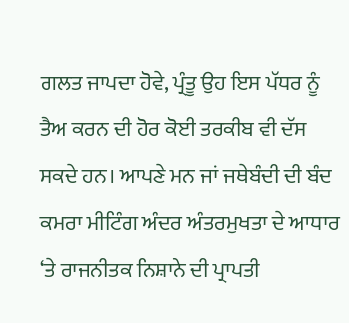ਗਲਤ ਜਾਪਦਾ ਹੋਵੇ, ਪ੍ਰੰਤੂ ਉਹ ਇਸ ਪੱਧਰ ਨੂੰ ਤੈਅ ਕਰਨ ਦੀ ਹੋਰ ਕੋਈ ਤਰਕੀਬ ਵੀ ਦੱਸ ਸਕਦੇ ਹਨ। ਆਪਣੇ ਮਨ ਜਾਂ ਜਥੇਬੰਦੀ ਦੀ ਬੰਦ ਕਮਰਾ ਮੀਟਿੰਗ ਅੰਦਰ ਅੰਤਰਮੁਖਤਾ ਦੇ ਆਧਾਰ ‘ਤੇ ਰਾਜਨੀਤਕ ਨਿਸ਼ਾਨੇ ਦੀ ਪ੍ਰਾਪਤੀ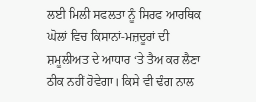ਲਈ ਮਿਲੀ ਸਫਲਤਾ ਨੂੰ ਸਿਰਫ ਆਰਥਿਕ ਘੋਲਾਂ ਵਿਚ ਕਿਸਾਨਾਂ-ਮਜ਼ਦੂਰਾਂ ਦੀ ਸ਼ਮੂਲੀਅਤ ਦੇ ਆਧਾਰ ‘ਤੇ ਤੈਅ ਕਰ ਲੈਣਾ ਠੀਕ ਨਹੀਂ ਹੋਵੇਗਾ। ਕਿਸੇ ਵੀ ਢੰਗ ਨਾਲ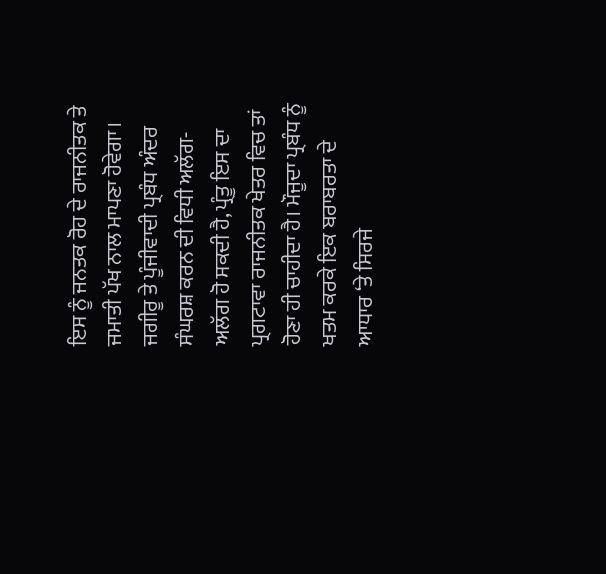ਇਸ ਨੂੰ ਜਨਤਕ ਰੋਹ ਦੇ ਰਾਜਨੀਤਕ ਤੇ ਜਮਾਤੀ ਪੱਖ ਨਾਲ ਮਾਪਣਾ ਹੋਵੇਗਾ। ਜਗੀਰੂ ਤੇ ਪੂੰਜੀਵਾਦੀ ਪ੍ਰਬੰਧ ਅੰਦਰ ਸੰਘਰਸ਼ ਕਰਨ ਦੀ ਵਿਧੀ ਅਲੱਗ-ਅਲੱਗ ਹੋ ਸਕਦੀ ਹੈ, ਪ੍ਰੰਤੂ ਇਸ ਦਾ ਪ੍ਰਗਟਾਵਾ ਰਾਜਨੀਤਕ ਖੇਤਰ ਵਿਚ ਤਾਂ ਹੋਣਾ ਹੀ ਚਾਹੀਦਾ ਹੈ। ਮੌਜੂਦਾ ਪ੍ਰਬੰਧ ਨੂੰ ਖਤਮ ਕਰਕੇ ਇਕ ਬਰਾਬਰਤਾ ਦੇ ਆਧਾਰ ‘ਤੇ ਸਿਰਜੇ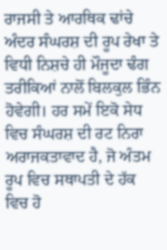ਰਾਜਸੀ ਤੇ ਆਰਥਿਕ ਢਾਂਚੇ ਅੰਦਰ ਸੰਘਰਸ਼ ਦੀ ਰੂਪ ਰੇਖਾ ਤੇ ਵਿਧੀ ਨਿਸ਼ਚੇ ਹੀ ਮੌਜੂਦਾ ਢੰਗ ਤਰੀਕਿਆਂ ਨਾਲੋਂ ਬਿਲਕੁਲ ਭਿੰਨ ਹੋਵੇਗੀ। ਹਰ ਸਮੇਂ ਇਕੋ ਸੇਧ ਵਿਚ ਸੰਘਰਸ਼ ਦੀ ਰਟ ਨਿਰਾ ਅਰਾਜਕਤਾਵਾਦ ਹੈ, ਜੋ ਅੰਤਮ ਰੂਪ ਵਿਚ ਸਥਾਪਤੀ ਦੇ ਹੱਕ ਵਿਚ ਹੋ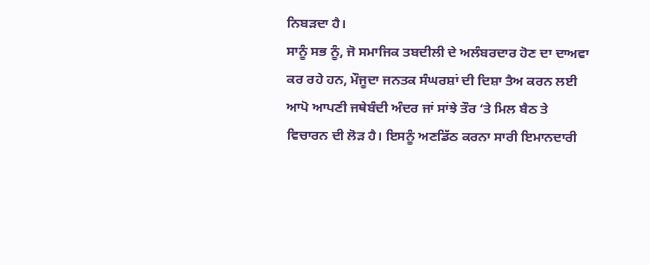ਨਿਬੜਦਾ ਹੈ।
ਸਾਨੂੰ ਸਭ ਨੂੰ, ਜੋ ਸਮਾਜਿਕ ਤਬਦੀਲੀ ਦੇ ਅਲੰਬਰਦਾਰ ਹੋਣ ਦਾ ਦਾਅਵਾ ਕਰ ਰਹੇ ਹਨ, ਮੌਜੂਦਾ ਜਨਤਕ ਸੰਘਰਸ਼ਾਂ ਦੀ ਦਿਸ਼ਾ ਤੈਅ ਕਰਨ ਲਈ ਆਪੋ ਆਪਣੀ ਜਥੇਬੰਦੀ ਅੰਦਰ ਜਾਂ ਸਾਂਝੇ ਤੌਰ ‘ਤੇ ਮਿਲ ਬੈਠ ਤੇ ਵਿਚਾਰਨ ਦੀ ਲੋੜ ਹੈ। ਇਸਨੂੰ ਅਣਡਿੱਠ ਕਰਨਾ ਸਾਰੀ ਇਮਾਨਦਾਰੀ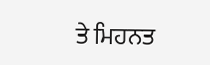ਤੇ ਮਿਹਨਤ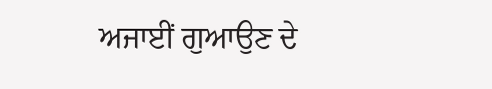ਅਜਾਈਂ ਗੁਆਉਣ ਦੇ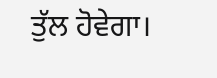ਤੁੱਲ ਹੋਵੇਗਾ।